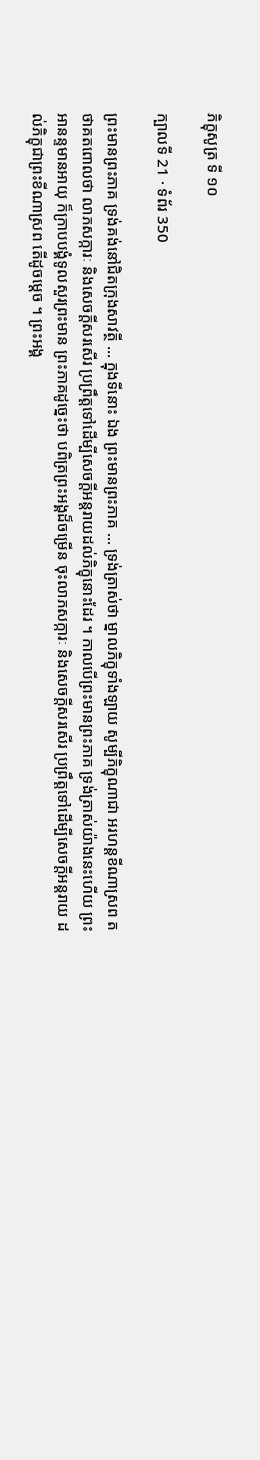ភិក្ខុសូត្រ ទី ១០

ក្បាលទី 21 · ទំព័រ 350

ព្រះមានព្រះភាគ ទ្រង់គង់នៅជិតក្រុងសាវត្ថី … ក្នុងទីនោះ ឯង ព្រះមានព្រះភាគ … ទ្រង់ត្រាស់ថា ម្នាលភិក្ខុទាំងឡាយ សូម្បីភិក្ខុណាជា អរហន្តខីណាស្រព តថាគតពោលថា លាភសក្ការៈ និងសេចក្តីសរសើរ ប្រព្រឹត្តទៅដើម្បីសេចក្តីអន្តរាយដល់ភិក្ខុនោះដែរ ។ កាលបើព្រះមានព្រះភាគ ទ្រង់ត្រាស់យ៉ាងនេះហើយ ព្រះអានន្ទមានអាយុ ក៏ក្រាបបង្គំទូលសួរព្រះមាន ព្រះភាគដូច្នេះថា បពិត្រព្រះអង្គដ៏ចម្រើន ចុះលាភសក្ការៈ និងសេចក្តីសរសើរ ប្រព្រឹត្តទៅដើម្បីសេចក្តីអន្តរាយ ដល់ភិក្ខុជាព្រះខីណាស្រព តើដូចម្តេច ។ ព្រះអង្គ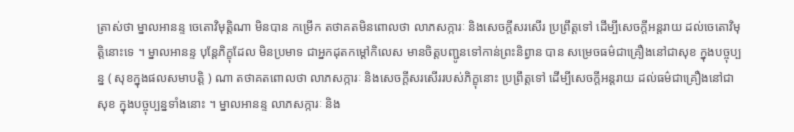ត្រាស់ថា ម្នាលអានន្ទ ចេតោវិមុត្តិណា មិនបាន កម្រើក តថាគតមិនពោលថា លាភសក្ការៈ និងសេចក្តីសរសើរ ប្រព្រឹត្តទៅ ដើម្បីសេចក្តីអន្តរាយ ដល់ចេតោវិមុត្តិនោះទេ ។ ម្នាលអានន្ទ បុន្តែភិក្ខុដែល មិនប្រមាទ ជាអ្នកដុតកម្តៅកិលេស មានចិត្តបញ្ជូនទៅកាន់ព្រះនិព្វាន បាន សម្រេចធម៌ជាគ្រឿងនៅជាសុខ ក្នុងបច្ចុប្បន្ន ( សុខក្នុងផលសមាបត្តិ ) ណា តថាគតពោលថា លាភសក្ការៈ និងសេចក្តីសរសើររបស់ភិក្ខុនោះ ប្រព្រឹត្តទៅ ដើម្បីសេចក្តីអន្តរាយ ដល់ធម៌ជាគ្រឿងនៅជាសុខ ក្នុងបច្ចុប្បន្នទាំងនោះ ។ ម្នាលអានន្ទ លាភសក្ការៈ និង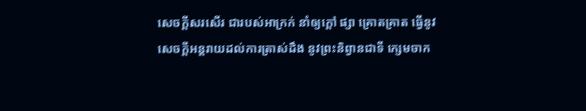សេចក្តីសរសើរ ជារបស់អាក្រក់ នាំឲ្យក្តៅ ផ្សា គ្រោតគ្រាត ធ្វើនូវសេចក្តីអន្តរាយដល់ការត្រាស់ដឹង នូវព្រះនិព្វានជាទី ក្សេមចាក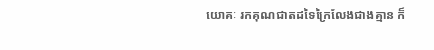យោគៈ រកគុណជាតដទៃក្រៃលែងជាងគ្មាន ក៏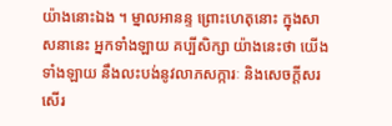យ៉ាងនោះឯង ។ ម្នាលអានន្ទ ព្រោះហេតុនោះ ក្នុងសាសនានេះ អ្នកទាំងឡាយ គប្បីសិក្សា យ៉ាងនេះថា យើងទាំងឡាយ នឹងលះបង់នូវលាភសក្ការៈ និងសេចក្តីសរសើរ